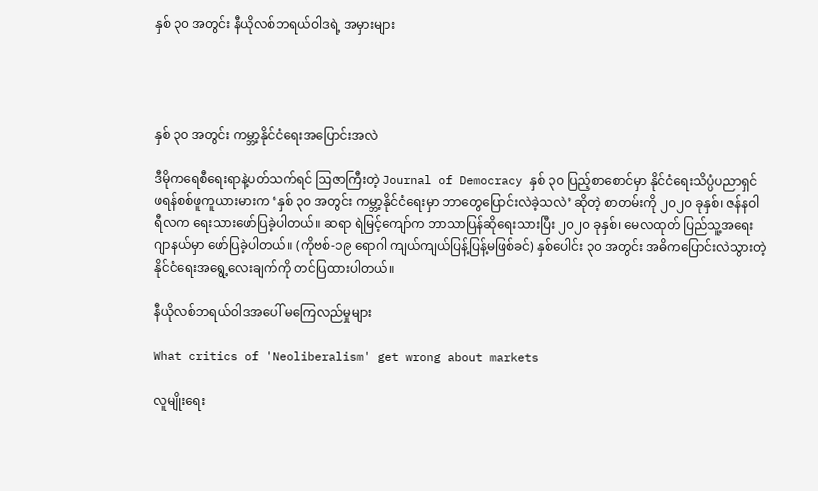နှစ် ၃၀ အတွင်း နီယိုလစ်ဘရယ်ဝါဒရဲ့ အမှားများ




နှစ် ၃၀ အတွင်း ကမ္ဘာ့နိုင်ငံရေးအပြောင်းအလဲ

ဒီမိုကရေစီရေးရာနဲ့ပတ်သက်ရင် ဩဇာကြီးတဲ့ Journal of Democracy နှစ် ၃၀ ပြည့်စာစောင်မှာ နိုင်ငံရေးသိပ္ပံပညာရှင် ဖရန်စစ်ဖူကူယားမားက ‘နှစ် ၃၀ အတွင်း ကမ္ဘာ့နိုင်ငံရေးမှာ ဘာတွေပြောင်းလဲခဲ့သလဲ’ ဆိုတဲ့ စာတမ်းကို ၂၀၂၀ ခုနှစ်၊ ဇန်နဝါရီလက ရေးသားဖော်ပြခဲ့ပါတယ်။ ဆရာ ရဲမြင့်ကျော်က ဘာသာပြန်ဆိုရေးသားပြီး ၂၀၂၀ ခုနှစ်၊ မေလထုတ် ပြည်သူ့အရေးဂျာနယ်မှာ ဖော်ပြခဲ့ပါတယ်။ (ကိုဗစ်-၁၉ ရောဂါ ကျယ်ကျယ်ပြန့်ပြန့်မဖြစ်ခင်) နှစ်ပေါင်း ၃၀ အတွင်း အဓိကပြောင်းလဲသွားတဲ့ နိုင်ငံရေးအရွေ့လေးချက်ကို တင်ပြထားပါတယ်။

နီယိုလစ်ဘရယ်ဝါဒအပေါ် မကြေလည်မှုများ

What critics of 'Neoliberalism' get wrong about markets

လူမျိုးရေး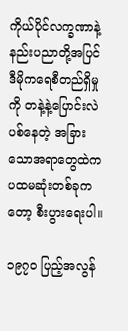ကိုယ်ပိုင်လက္ခဏာနဲ့ နည်းပညာတို့အပြင် ဒီမိုကရေစီတည်ရှိမှုကို တနဲ့နဲ့ပြောင်းလဲပစ်နေတဲ့ အခြားသောအရာတွေထဲက ပထမဆုံးတစ်ခုကတော့ စီးပွားရေးပါ။

၁၉၇၀ ပြည့်အလွန်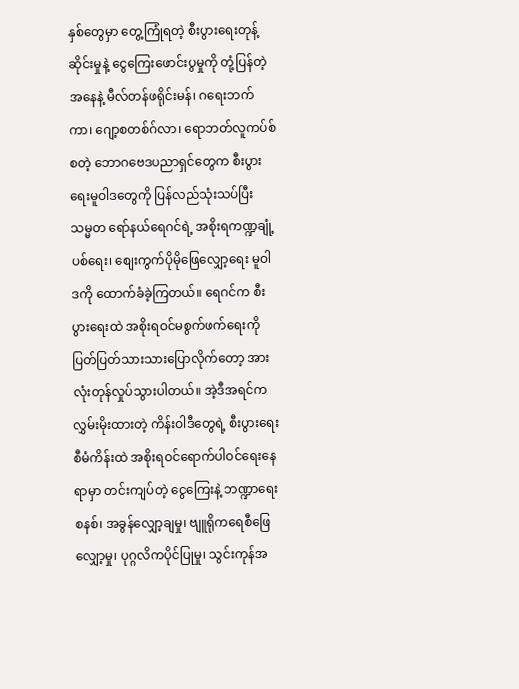နှစ်တွေမှာ တွေ့ကြုံရတဲ့ စီးပွားရေးတုန့်ဆိုင်းမှုနဲ့ ငွေကြေးဖောင်းပွမှုကို တုံ့ပြန်တဲ့အနေနဲ့ မီလ်တန်ဖရိုင်းမန်၊ ဂရေးဘက်ကာ၊ ဂျော့စတစ်ဂ်လာ၊ ရောဘတ်လူကပ်စ် စတဲ့ ဘောဂဗေဒပညာရှင်တွေက စီးပွားရေးမူဝါဒတွေကို ပြန်လည်သုံးသပ်ပြီး သမ္မတ ရော်နယ်ရေဂင်ရဲ့ အစိုးရကဏ္ဍချုံ့ပစ်ရေး၊ စျေးကွက်ပိုမိုဖြေလျှော့ရေး မူဝါဒကို ထောက်ခံခဲ့ကြတယ်။ ရေဂင်က စီးပွားရေးထဲ အစိုးရဝင်မစွက်ဖက်ရေးကို ပြတ်ပြတ်သားသားပြောလိုက်တော့ အားလုံးတုန်လှုပ်သွားပါတယ်။ အဲ့ဒီအရင်က လွှမ်းမိုးထားတဲ့ ကိန်းဝါဒီတွေရဲ့ စီးပွားရေးစီမံကိန်းထဲ အစိုးရဝင်ရောက်ပါဝင်ရေးနေရာမှာ တင်းကျပ်တဲ့ ငွေကြေးနဲ့ ဘဏ္ဍာရေးစနစ်၊ အခွန်လျှော့ချမှု၊ ဗျူရိုကရေစီဖြေလျှော့မှု၊ ပုဂ္ဂလိကပိုင်ပြုမှု၊ သွင်းကုန်အ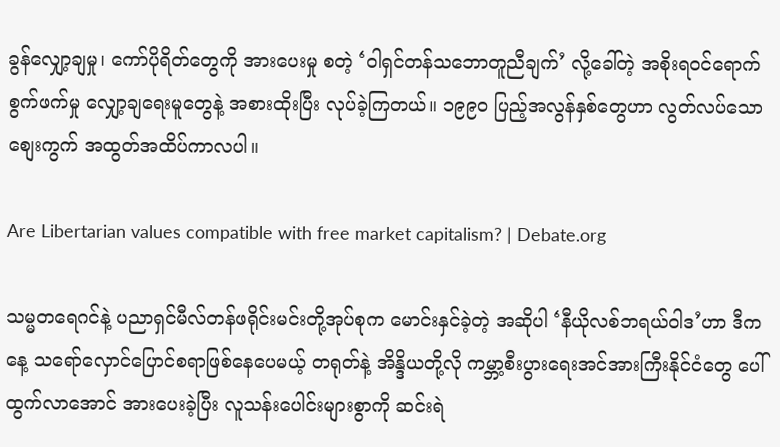ခွန်လျှော့ချမှု၊ ကော်ပိုရိတ်တွေကို အားပေးမှု စတဲ့ ‘ဝါရှင်တန်သဘောတူညီချက်’ လို့ခေါ်တဲ့ အစိုးရဝင်ရောက်စွက်ဖက်မှု လျှော့ချရေးမူတွေနဲ့ အစားထိုးပြီး လုပ်ခဲ့ကြတယ်။ ၁၉၉၀ ပြည့်အလွန်နှစ်တွေဟာ လွတ်လပ်သောစျေးကွက် အထွတ်အထိပ်ကာလပါ။

Are Libertarian values compatible with free market capitalism? | Debate.org

သမ္မတရေဂင်နဲ့ ပညာရှင်မီလ်တန်ဖရိုင်းမင်းတို့အုပ်စုက မောင်းနှင်ခဲ့တဲ့ အဆိုပါ ‘နီယိုလစ်ဘရယ်ဝါဒ’ဟာ ဒီကနေ့ သရော်လှောင်ပြောင်စရာဖြစ်နေပေမယ့် တရုတ်နဲ့ အိန္ဒိယတို့လို ကမ္ဘာ့စီးပွားရေးအင်အားကြီးနိုင်ငံတွေ ပေါ်ထွက်လာအောင် အားပေးခဲ့ပြီး လူသန်းပေါင်းများစွာကို ဆင်းရဲ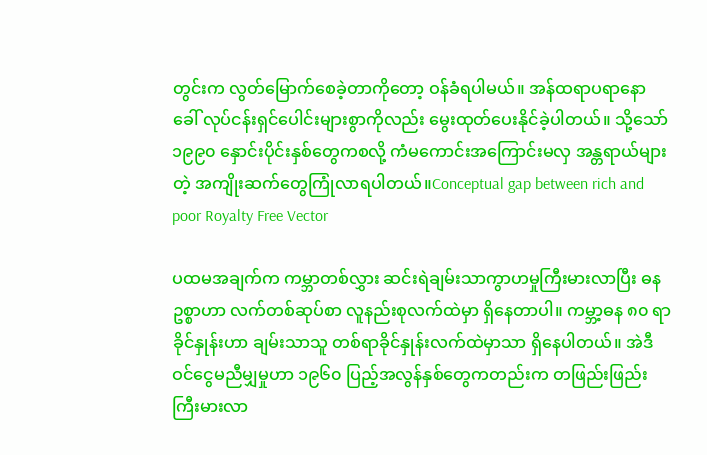တွင်းက လွတ်မြောက်စေခဲ့တာကိုတော့ ဝန်ခံရပါမယ်။ အန်ထရာပရာနော ခေါ် လုပ်ငန်းရှင်ပေါင်းများစွာကိုလည်း မွေးထုတ်ပေးနိုင်ခဲ့ပါတယ်။ သို့သော် ၁၉၉၀ နှောင်းပိုင်းနှစ်တွေကစလို့ ကံမကောင်းအကြောင်းမလှ အန္တရာယ်များတဲ့ အကျိုးဆက်တွေကြုံလာရပါတယ်။Conceptual gap between rich and poor Royalty Free Vector

ပထမအချက်က ကမ္ဘာတစ်လွှား ဆင်းရဲချမ်းသာကွာဟမှုကြီးမားလာပြီး ဓနဥစ္စာဟာ လက်တစ်ဆုပ်စာ လူနည်းစုလက်ထဲမှာ ရှိနေတာပါ။ ကမ္ဘာ့ဓန ၈၀ ရာခိုင်နှုန်းဟာ ချမ်းသာသူ တစ်ရာခိုင်နှုန်းလက်ထဲမှာသာ ရှိနေပါတယ်။ အဲဒီဝင်ငွေမညီမျှမှုဟာ ၁၉၆၀ ပြည့်အလွန်နှစ်တွေကတည်းက တဖြည်းဖြည်း ကြီးမားလာ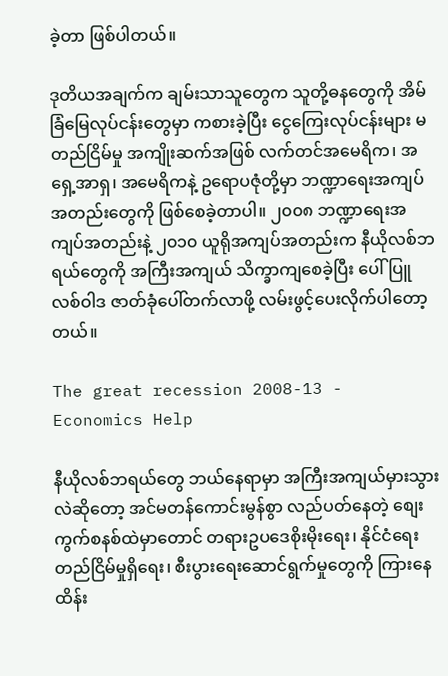ခဲ့တာ ဖြစ်ပါတယ်။

ဒုတိယအချက်က ချမ်းသာသူတွေက သူတို့ဓနတွေကို အိမ်ခြံမြေလုပ်ငန်းတွေမှာ ကစားခဲ့ပြီး ငွေကြေးလုပ်ငန်းများ မတည်ငြိမ်မှု အကျိုးဆက်အဖြစ် လက်တင်အမေရိက၊ အရှေ့အာရှ၊ အမေရိကနဲ့ ဥရောပဇုံတို့မှာ ဘဏ္ဍာရေးအကျပ်အတည်းတွေကို ဖြစ်စေခဲ့တာပါ။ ၂၀၀၈ ဘဏ္ဍာရေးအကျပ်အတည်းနဲ့ ၂၀၁၀ ယူရိုအကျပ်အတည်းက နီယိုလစ်ဘရယ်တွေကို အကြီးအကျယ် သိက္ခာကျစေခဲ့ပြီး ပေါ်ပြူလစ်ဝါဒ ဇာတ်ခုံပေါ်တက်လာဖို့ လမ်းဖွင့်ပေးလိုက်ပါတော့တယ်။

The great recession 2008-13 - Economics Help

နီယိုလစ်ဘရယ်တွေ ဘယ်နေရာမှာ အကြီးအကျယ်မှားသွားလဲဆိုတော့ အင်မတန်ကောင်းမွန်စွာ လည်ပတ်နေတဲ့ စျေးကွက်စနစ်ထဲမှာတောင် တရားဥပဒေစိုးမိုးရေး၊ နိုင်ငံရေးတည်ငြိမ်မှုရှိရေး၊ စီးပွားရေးဆောင်ရွက်မှုတွေကို ကြားနေထိန်း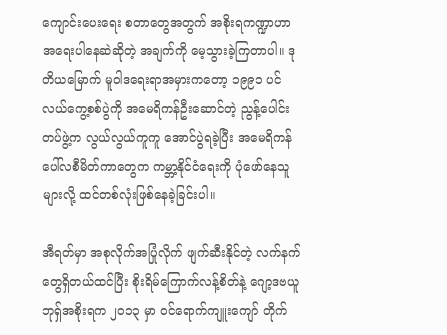ကျောင်းပေးရေး စတာတွေအတွက် အစိုးရကဏ္ဍာဟာ အရေးပါနေဆဲဆိုတဲ့ အချက်ကို မေ့သွားခဲ့ကြတာပါ။ ဒုတိယမြောက် မူဝါဒရေးရာအမှားကတော့ ၁၉၉၁ ပင်လယ်ကွေ့စစ်ပွဲကို အမေရိကန်ဦးဆောင်တဲ့ ညွန့်ပေါင်းတပ်ဖွဲ့က လွယ်လွယ်ကူကူ အောင်ပွဲရခဲ့ပြီး အမေရိကန် ပေါ်လစီမိတ်ကာတွေက ကမ္ဘာ့နိုင်ငံရေးကို ပုံဖော်နေသူများလို့ ထင်တစ်လုံးဖြစ်နေခဲ့ခြင်းပါ။

အီရတ်မှာ အစုလိုက်အပြုံလိုက် ဖျက်ဆီးနိုင်တဲ့ လက်နက်တွေရှိတယ်ထင်ပြီး စိုးရိမ်ကြောက်လန့်စိတ်နဲ့ ဂျော့ဒဗယူဘုရှ်အစိုးရက ၂၀၁၃ မှာ ဝင်ရောက်ကျူးကျော် တိုက်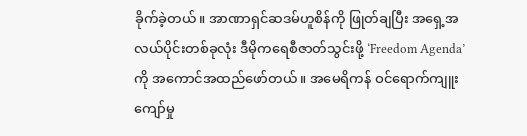ခိုက်ခဲ့တယ်။ အာဏာရှင်ဆဒမ်ဟူစိန်ကို ဖြုတ်ချပြီး အရှေ့အလယ်ပိုင်းတစ်ခုလုံး ဒီမိုကရေစီဇာတ်သွင်းဖို့ ‘Freedom Agenda’ ကို အကောင်အထည်ဖော်တယ်။ အမေရိကန် ဝင်ရောက်ကျူးကျော်မှု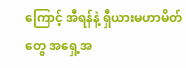ကြောင့် အီရန်နဲ့ ရှီယားမဟာမိတ်တွေ အရှေ့အ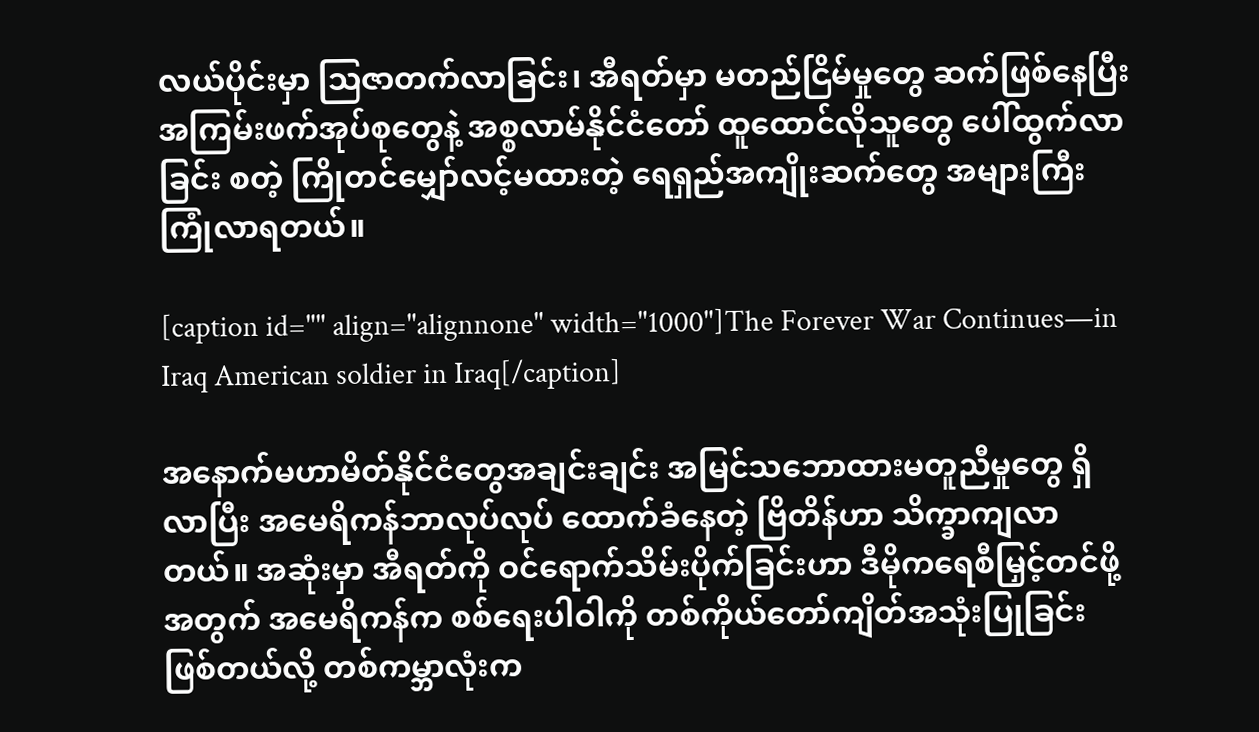လယ်ပိုင်းမှာ ဩဇာတက်လာခြင်း၊ အီရတ်မှာ မတည်ငြိမ်မှုတွေ ဆက်ဖြစ်နေပြီး အကြမ်းဖက်အုပ်စုတွေနဲ့ အစ္စလာမ်နိုင်ငံတော် ထူထောင်လိုသူတွေ ပေါ်ထွက်လာခြင်း စတဲ့ ကြိုတင်မျှော်လင့်မထားတဲ့ ရေရှည်အကျိုးဆက်တွေ အများကြီး ကြုံလာရတယ်။

[caption id="" align="alignnone" width="1000"]The Forever War Continues—in Iraq American soldier in Iraq[/caption]

အနောက်မဟာမိတ်နိုင်ငံတွေအချင်းချင်း အမြင်သဘောထားမတူညီမှုတွေ ရှိလာပြီး အမေရိကန်ဘာလုပ်လုပ် ထောက်ခံနေတဲ့ ဗြိတိန်ဟာ သိက္ခာကျလာတယ်။ အဆုံးမှာ အီရတ်ကို ဝင်ရောက်သိမ်းပိုက်ခြင်းဟာ ဒီမိုကရေစီမြှင့်တင်ဖို့အတွက် အမေရိကန်က စစ်ရေးပါဝါကို တစ်ကိုယ်တော်ကျိတ်အသုံးပြုခြင်းဖြစ်တယ်လို့ တစ်ကမ္ဘာလုံးက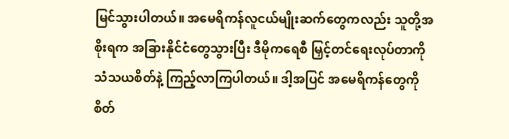မြင်သွားပါတယ်။ အမေရိကန်လူငယ်မျိုးဆက်တွေကလည်း သူတို့အစိုးရက အခြားနိုင်ငံတွေသွားပြီး ဒီမိုကရေစီ မြှင့်တင်ရေးလုပ်တာကို သံသယစိတ်နဲ့ ကြည့်လာကြပါတယ်။ ဒါ့အပြင် အမေရိကန်တွေကို စိတ်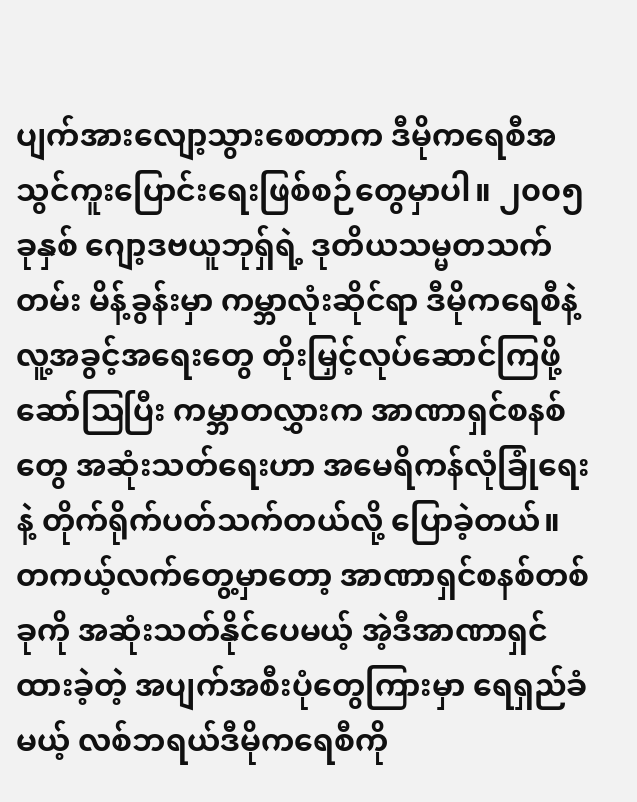ပျက်အားလျော့သွားစေတာက ဒီမိုကရေစီအသွင်ကူးပြောင်းရေးဖြစ်စဉ်တွေမှာပါ။ ၂၀၀၅ ခုနှစ် ဂျော့ဒဗယူဘုရှ်ရဲ့ ဒုတိယသမ္မတသက်တမ်း မိန့်ခွန်းမှာ ကမ္ဘာလုံးဆိုင်ရာ ဒီမိုကရေစီနဲ့ လူ့အခွင့်အရေးတွေ တိုးမြှင့်လုပ်ဆောင်ကြဖို့ ဆော်ဩပြီး ကမ္ဘာတလွှားက အာဏာရှင်စနစ်တွေ အဆုံးသတ်ရေးဟာ အမေရိကန်လုံခြုံရေးနဲ့ တိုက်ရိုက်ပတ်သက်တယ်လို့ ပြောခဲ့တယ်။ တကယ့်လက်တွေ့မှာတော့ အာဏာရှင်စနစ်တစ်ခုကို အဆုံးသတ်နိုင်ပေမယ့် အဲ့ဒီအာဏာရှင်ထားခဲ့တဲ့ အပျက်အစီးပုံတွေကြားမှာ ရေရှည်ခံမယ့် လစ်ဘရယ်ဒီမိုကရေစီကို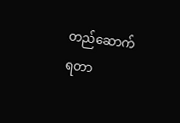တည်ဆောက်ရတာ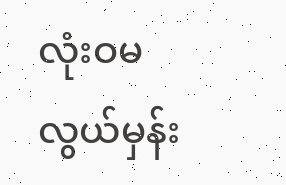လုံးဝမလွယ်မှန်း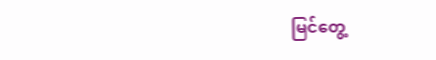မြင်တွေ့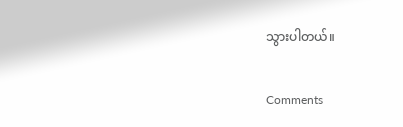သွားပါတယ်။

Comments